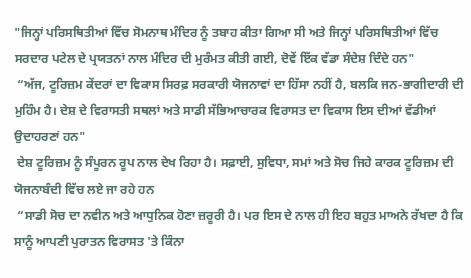"ਜਿਨ੍ਹਾਂ ਪਰਿਸਥਿਤੀਆਂ ਵਿੱਚ ਸੋਮਨਾਥ ਮੰਦਿਰ ਨੂੰ ਤਬਾਹ ਕੀਤਾ ਗਿਆ ਸੀ ਅਤੇ ਜਿਨ੍ਹਾਂ ਪਰਿਸਥਿਤੀਆਂ ਵਿੱਚ ਸਰਦਾਰ ਪਟੇਲ ਦੇ ਪ੍ਰਯਤਨਾਂ ਨਾਲ ਮੰਦਿਰ ਦੀ ਮੁਰੰਮਤ ਕੀਤੀ ਗਈ, ਦੋਵੇਂ ਇੱਕ ਵੱਡਾ ਸੰਦੇਸ਼ ਦਿੰਦੇ ਹਨ"
 “ਅੱਜ, ਟੂਰਿਜ਼ਮ ਕੇਂਦਰਾਂ ਦਾ ਵਿਕਾਸ ਸਿਰਫ਼ ਸਰਕਾਰੀ ਯੋਜਨਾਵਾਂ ਦਾ ਹਿੱਸਾ ਨਹੀਂ ਹੈ, ਬਲਕਿ ਜਨ-ਭਾਗੀਦਾਰੀ ਦੀ ਮੁਹਿੰਮ ਹੈ। ਦੇਸ਼ ਦੇ ਵਿਰਾਸਤੀ ਸਥਲਾਂ ਅਤੇ ਸਾਡੀ ਸੱਭਿਆਚਾਰਕ ਵਿਰਾਸਤ ਦਾ ਵਿਕਾਸ ਇਸ ਦੀਆਂ ਵੱਡੀਆਂ ਉਦਾਹਰਣਾਂ ਹਨ"
 ਦੇਸ਼ ਟੂਰਿਜ਼ਮ ਨੂੰ ਸੰਪੂਰਨ ਰੂਪ ਨਾਲ ਦੇਖ ਰਿਹਾ ਹੈ। ਸਫ਼ਾਈ, ਸੁਵਿਧਾ, ਸਮਾਂ ਅਤੇ ਸੋਚ ਜਿਹੇ ਕਾਰਕ ਟੂਰਿਜ਼ਮ ਦੀ ਯੋਜਨਾਬੰਦੀ ਵਿੱਚ ਲਏ ਜਾ ਰਹੇ ਹਨ
 “ਸਾਡੀ ਸੋਚ ਦਾ ਨਵੀਨ ਅਤੇ ਆਧੁਨਿਕ ਹੋਣਾ ਜ਼ਰੂਰੀ ਹੈ। ਪਰ ਇਸ ਦੇ ਨਾਲ ਹੀ ਇਹ ਬਹੁਤ ਮਾਅਨੇ ਰੱਖਦਾ ਹੈ ਕਿ ਸਾਨੂੰ ਆਪਣੀ ਪੁਰਾਤਨ ਵਿਰਾਸਤ 'ਤੇ ਕਿੰਨਾ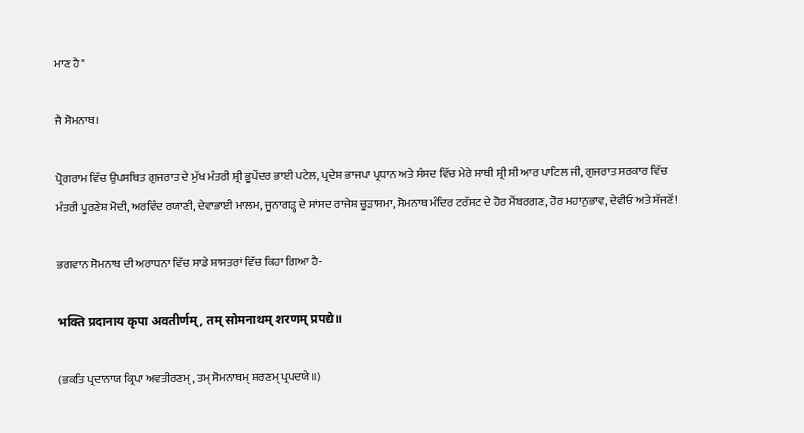ਮਾਣ ਹੈ"

ਜੈ ਸੋਮਨਾਥ।

ਪ੍ਰੋਗਰਾਮ ਵਿੱਚ ਉਪਸਥਿਤ ਗੁਜਰਾਤ ਦੇ ਮੁੱਖ ਮੰਤਰੀ ਸ਼੍ਰੀ ਭੂਪੇਂਦਰ ਭਾਈ ਪਟੇਲ, ਪ੍ਰਦੇਸ਼ ਭਾਜਪਾ ਪ੍ਰਧਾਨ ਅਤੇ ਸੰਸਦ ਵਿੱਚ ਮੇਰੇ ਸਾਥੀ ਸ਼੍ਰੀ ਸੀ ਆਰ ਪਾਟਿਲ ਜੀ, ਗੁਜਰਾਤ ਸਰਕਾਰ ਵਿੱਚ ਮੰਤਰੀ ਪੂਰਣੇਸ਼ ਮੋਦੀ, ਅਰਵਿੰਦ ਰਯਾਣੀ, ਦੇਵਾਭਾਈ ਮਾਲਮ, ਜੂਨਾਗੜ੍ਹ ਦੇ ਸਾਂਸਦ ਰਾਜੇਸ਼ ਚੂੜਾਸਮਾ, ਸੋਮਨਾਥ ਮੰਦਿਰ ਟਰੱਸਟ ਦੇ ਹੋਰ ਮੈਂਬਰਗਣ, ਹੋਰ ਮਹਾਨੁਭਾਵ, ਦੇਵੀਓ ਅਤੇ ਸੱਜਣੋਂ!

ਭਗਵਾਨ ਸੋਮਨਾਥ ਦੀ ਅਰਾਧਨਾ ਵਿੱਚ ਸਾਡੇ ਸ਼ਾਸਤਰਾਂ ਵਿੱਚ ਕਿਹਾ ਗਿਆ ਹੈ-

भक्ति प्रदानाय कृपा अवतीर्णम्, तम् सोमनाथम् शरणम् प्रपद्ये॥

(ਭਕਤਿ ਪ੍ਰਦਾਨਾਯ ਕ੍ਰਿਪਾ ਅਵਤੀਰਣਮ੍, ਤਮ੍ ਸੋਮਨਾਥਮ੍ ਸ਼ਰਣਮ੍ ਪ੍ਰਪਦਯੇ॥)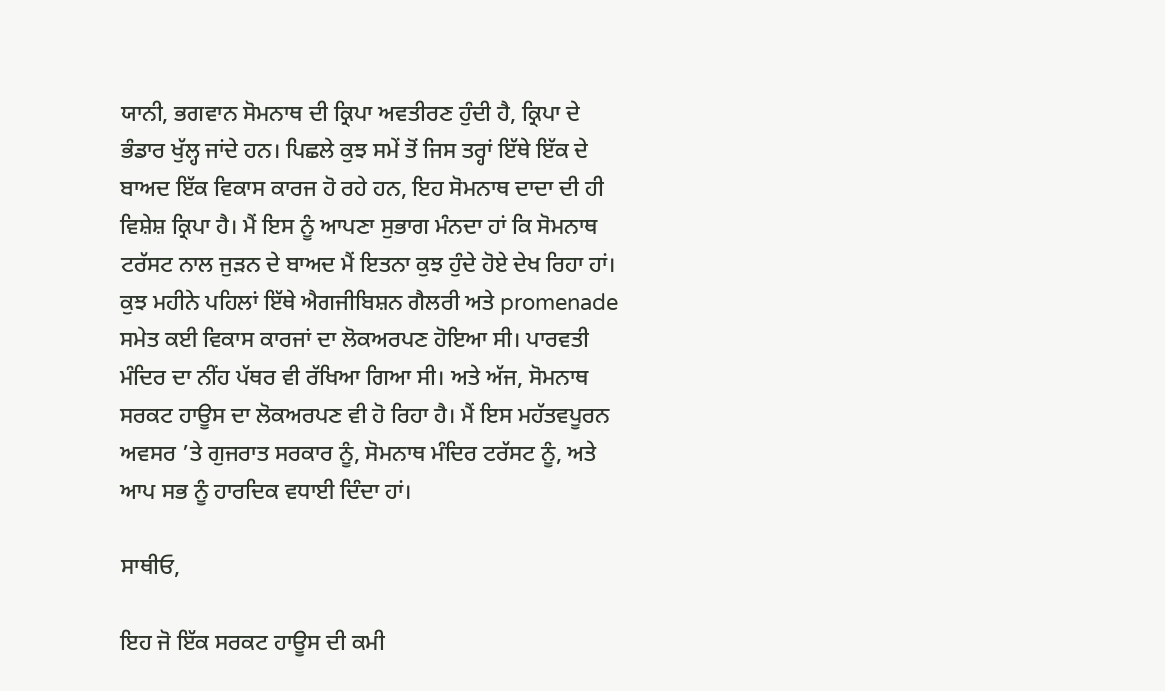ਯਾਨੀ, ਭਗਵਾਨ ਸੋਮਨਾਥ ਦੀ ਕ੍ਰਿਪਾ ਅਵਤੀਰਣ ਹੁੰਦੀ ਹੈ, ਕ੍ਰਿਪਾ ਦੇ ਭੰਡਾਰ ਖੁੱਲ੍ਹ ਜਾਂਦੇ ਹਨ। ਪਿਛਲੇ ਕੁਝ ਸਮੇਂ ਤੋਂ ਜਿਸ ਤਰ੍ਹਾਂ ਇੱਥੇ ਇੱਕ ਦੇ ਬਾਅਦ ਇੱਕ ਵਿਕਾਸ ਕਾਰਜ ਹੋ ਰਹੇ ਹਨ, ਇਹ ਸੋਮਨਾਥ ਦਾਦਾ ਦੀ ਹੀ ਵਿਸ਼ੇਸ਼ ਕ੍ਰਿਪਾ ਹੈ। ਮੈਂ ਇਸ ਨੂੰ ਆਪਣਾ ਸੁਭਾਗ ਮੰਨਦਾ ਹਾਂ ਕਿ ਸੋਮਨਾਥ ਟਰੱਸਟ ਨਾਲ ਜੁੜਨ ਦੇ ਬਾਅਦ ਮੈਂ ਇਤਨਾ ਕੁਝ ਹੁੰਦੇ ਹੋਏ ਦੇਖ ਰਿਹਾ ਹਾਂ। ਕੁਝ ਮਹੀਨੇ ਪਹਿਲਾਂ ਇੱਥੇ ਐਗਜੀਬਿਸ਼ਨ ਗੈਲਰੀ ਅਤੇ promenade ਸਮੇਤ ਕਈ ਵਿਕਾਸ ਕਾਰਜਾਂ ਦਾ ਲੋਕਅਰਪਣ ਹੋਇਆ ਸੀ। ਪਾਰਵਤੀ ਮੰਦਿਰ ਦਾ ਨੀਂਹ ਪੱਥਰ ਵੀ ਰੱਖਿਆ ਗਿਆ ਸੀ। ਅਤੇ ਅੱਜ, ਸੋਮਨਾਥ ਸਰਕਟ ਹਾਊਸ ਦਾ ਲੋਕਅਰਪਣ ਵੀ ਹੋ ਰਿਹਾ ਹੈ। ਮੈਂ ਇਸ ਮਹੱਤਵਪੂਰਨ ਅਵਸਰ ’ਤੇ ਗੁਜਰਾਤ ਸਰਕਾਰ ਨੂੰ, ਸੋਮਨਾਥ ਮੰਦਿਰ ਟਰੱਸਟ ਨੂੰ, ਅਤੇ ਆਪ ਸਭ ਨੂੰ ਹਾਰਦਿਕ ਵਧਾਈ ਦਿੰਦਾ ਹਾਂ।

ਸਾਥੀਓ,

ਇਹ ਜੋ ਇੱਕ ਸਰਕਟ ਹਾਊਸ ਦੀ ਕਮੀ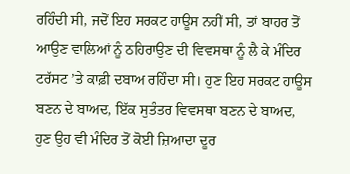ਰਹਿੰਦੀ ਸੀ, ਜਦੋਂ ਇਹ ਸਰਕਟ ਹਾਊਸ ਨਹੀਂ ਸੀ, ਤਾਂ ਬਾਹਰ ਤੋਂ ਆਉਣ ਵਾਲਿਆਂ ਨੂੰ ਠਹਿਰਾਉਣ ਦੀ ਵਿਵਸਥਾ ਨੂੰ ਲੈ ਕੇ ਮੰਦਿਰ ਟਰੱਸਟ ’ਤੇ ਕਾਫ਼ੀ ਦਬਾਅ ਰਹਿੰਦਾ ਸੀ। ਹੁਣ ਇਹ ਸਰਕਟ ਹਾਊਸ ਬਣਨ ਦੇ ਬਾਅਦ, ਇੱਕ ਸੁਤੰਤਰ ਵਿਵਸਥਾ ਬਣਨ ਦੇ ਬਾਅਦ, ਹੁਣ ਉਹ ਵੀ ਮੰਦਿਰ ਤੋਂ ਕੋਈ ਜ਼ਿਆਦਾ ਦੂਰ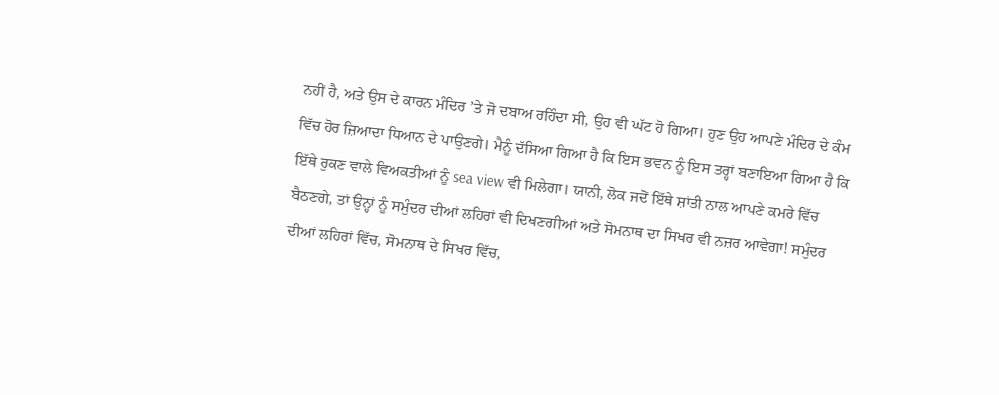ਨਹੀਂ ਹੈ, ਅਤੇ ਉਸ ਦੇ ਕਾਰਨ ਮੰਦਿਰ ’ਤੇ ਜੋ ਦਬਾਅ ਰਹਿੰਦਾ ਸੀ, ਉਹ ਵੀ ਘੱਟ ਹੋ ਗਿਆ। ਹੁਣ ਉਹ ਆਪਣੇ ਮੰਦਿਰ ਦੇ ਕੰਮ ਵਿੱਚ ਹੋਰ ਜ਼ਿਆਦਾ ਧਿਆਨ ਦੇ ਪਾਉਣਗੇ। ਮੈਨੂੰ ਦੱਸਿਆ ਗਿਆ ਹੈ ਕਿ ਇਸ ਭਵਨ ਨੂੰ ਇਸ ਤਰ੍ਹਾਂ ਬਣਾਇਆ ਗਿਆ ਹੈ ਕਿ ਇੱਥੇ ਰੁਕਣ ਵਾਲੇ ਵਿਅਕਤੀਆਂ ਨੂੰ sea view ਵੀ ਮਿਲੇਗਾ। ਯਾਨੀ, ਲੋਕ ਜਦੋਂ ਇੱਥੇ ਸ਼ਾਂਤੀ ਨਾਲ ਆਪਣੇ ਕਮਰੇ ਵਿੱਚ ਬੈਠਣਗੇ, ਤਾਂ ਉਨ੍ਹਾਂ ਨੂੰ ਸਮੁੰਦਰ ਦੀਆਂ ਲਹਿਰਾਂ ਵੀ ਦਿਖਣਗੀਆਂ ਅਤੇ ਸੋਮਨਾਥ ਦਾ ਸਿਖਰ ਵੀ ਨਜ਼ਰ ਆਵੇਗਾ! ਸਮੁੰਦਰ ਦੀਆਂ ਲਹਿਰਾਂ ਵਿੱਚ, ਸੋਮਨਾਥ ਦੇ ਸਿਖਰ ਵਿੱਚ,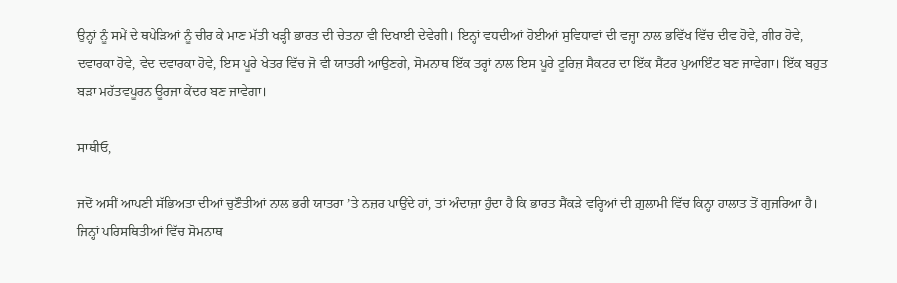ਉਨ੍ਹਾਂ ਨੂੰ ਸਮੇਂ ਦੇ ਥਪੇੜਿਆਂ ਨੂੰ ਚੀਰ ਕੇ ਮਾਣ ਮੱਤੀ ਖੜ੍ਹੀ ਭਾਰਤ ਦੀ ਚੇਤਨਾ ਵੀ ਦਿਖਾਈ ਦੇਵੇਗੀ। ਇਨ੍ਹਾਂ ਵਧਦੀਆਂ ਹੋਈਆਂ ਸੁਵਿਧਾਵਾਂ ਦੀ ਵਜ੍ਹਾ ਨਾਲ ਭਵਿੱਖ ਵਿੱਚ ਦੀਵ ਹੋਵੇ, ਗੀਰ ਹੋਵੇ, ਦਵਾਰਕਾ ਹੋਵੇ, ਵੇਦ ਦਵਾਰਕਾ ਹੋਵੇ, ਇਸ ਪੂਰੇ ਖੇਤਰ ਵਿੱਚ ਜੋ ਵੀ ਯਾਤਰੀ ਆਉਣਗੇ, ਸੋਮਨਾਥ ਇੱਕ ਤਰ੍ਹਾਂ ਨਾਲ ਇਸ ਪੂਰੇ ਟੂਰਿਜ਼ ਸੈਕ‍ਟਰ ਦਾ ਇੱਕ ਸੈਂਟਰ ਪੁਆਇੰਟ ਬਣ ਜਾਵੇਗਾ। ਇੱਕ ਬਹੁਤ ਬੜਾ ਮਹੱਤ‍ਵਪੂਰਨ ਊਰਜਾ ਕੇਂਦਰ ਬਣ ਜਾਵੇਗਾ।

ਸਾਥੀਓ,

ਜਦੋਂ ਅਸੀਂ ਆਪਣੀ ਸੱਭਿਅਤਾ ਦੀਆਂ ਚੁਣੌਤੀਆਂ ਨਾਲ ਭਰੀ ਯਾਤਰਾ ’ਤੇ ਨਜ਼ਰ ਪਾਉਂਦੇ ਹਾਂ, ਤਾਂ ਅੰਦਾਜ਼ਾ ਹੁੰਦਾ ਹੈ ਕਿ ਭਾਰਤ ਸੈਂਕੜੇ ਵਰ੍ਹਿਆਂ ਦੀ ਗ਼ੁਲਾਮੀ ਵਿੱਚ ਕਿਨ੍ਹਾ ਹਾਲਾਤ ਤੋਂ ਗੁਜਰਿਆ ਹੈ। ਜਿਨ੍ਹਾਂ ਪਰਿਸਥਿਤੀਆਂ ਵਿੱਚ ਸੋਮਨਾਥ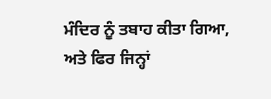ਮੰਦਿਰ ਨੂੰ ਤਬਾਹ ਕੀਤਾ ਗਿਆ, ਅਤੇ ਫਿਰ ਜਿਨ੍ਹਾਂ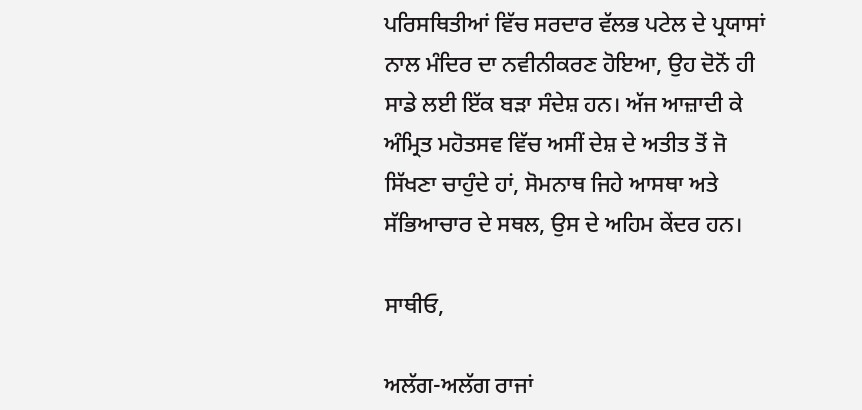ਪਰਿਸਥਿਤੀਆਂ ਵਿੱਚ ਸਰਦਾਰ ਵੱਲਭ ਪਟੇਲ ਦੇ ਪ੍ਰਯਾਸਾਂ ਨਾਲ ਮੰਦਿਰ ਦਾ ਨਵੀਨੀਕਰਣ ਹੋਇਆ, ਉਹ ਦੋਨੋਂ ਹੀ ਸਾਡੇ ਲਈ ਇੱਕ ਬੜਾ ਸੰਦੇਸ਼ ਹਨ। ਅੱਜ ਆਜ਼ਾਦੀ ਕੇ ਅੰਮ੍ਰਿਤ ਮਹੋਤਸਵ ਵਿੱਚ ਅਸੀਂ ਦੇਸ਼ ਦੇ ਅਤੀਤ ਤੋਂ ਜੋ ਸਿੱਖਣਾ ਚਾਹੁੰਦੇ ਹਾਂ, ਸੋਮਨਾਥ ਜਿਹੇ ਆਸਥਾ ਅਤੇ ਸੱਭਿਆਚਾਰ ਦੇ ਸਥਲ, ਉਸ ਦੇ ਅਹਿਮ ਕੇਂਦਰ ਹਨ।

ਸਾਥੀਓ,

ਅਲੱਗ-ਅਲੱਗ ਰਾਜਾਂ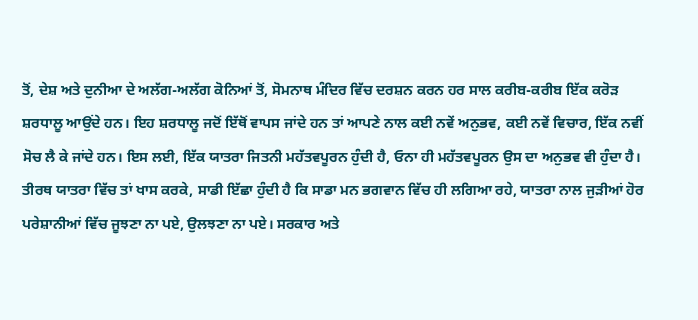ਤੋਂ, ਦੇਸ਼ ਅਤੇ ਦੁਨੀਆ ਦੇ ਅਲੱਗ-ਅਲੱਗ ਕੋਨਿਆਂ ਤੋਂ, ਸੋਮਨਾਥ ਮੰਦਿਰ ਵਿੱਚ ਦਰਸ਼ਨ ਕਰਨ ਹਰ ਸਾਲ ਕਰੀਬ-ਕਰੀਬ ਇੱਕ ਕਰੋੜ ਸ਼ਰਧਾਲੂ ਆਉਂਦੇ ਹਨ। ਇਹ ਸ਼ਰਧਾਲੂ ਜਦੋਂ ਇੱਥੋਂ ਵਾਪਸ ਜਾਂਦੇ ਹਨ ਤਾਂ ਆਪਣੇ ਨਾਲ ਕਈ ਨਵੇਂ ਅਨੁਭਵ, ਕਈ ਨਵੇਂ ਵਿਚਾਰ, ਇੱਕ ਨਵੀਂ ਸੋਚ ਲੈ ਕੇ ਜਾਂਦੇ ਹਨ। ਇਸ ਲਈ, ਇੱਕ ਯਾਤਰਾ ਜਿਤਨੀ ਮਹੱਤਵਪੂਰਨ ਹੁੰਦੀ ਹੈ, ਓਨਾ ਹੀ ਮਹੱਤਵਪੂਰਨ ਉਸ ਦਾ ਅਨੁਭਵ ਵੀ ਹੁੰਦਾ ਹੈ। ਤੀਰਥ ਯਾਤਰਾ ਵਿੱਚ ਤਾਂ ਖਾਸ ਕਰਕੇ, ਸਾਡੀ ਇੱਛਾ ਹੁੰਦੀ ਹੈ ਕਿ ਸਾਡਾ ਮਨ ਭਗਵਾਨ ਵਿੱਚ ਹੀ ਲਗਿਆ ਰਹੇ, ਯਾਤਰਾ ਨਾਲ ਜੁੜੀਆਂ ਹੋਰ ਪਰੇਸ਼ਾਨੀਆਂ ਵਿੱਚ ਜੂਝਣਾ ਨਾ ਪਏ, ਉਲਝਣਾ ਨਾ ਪਏ। ਸਰਕਾਰ ਅਤੇ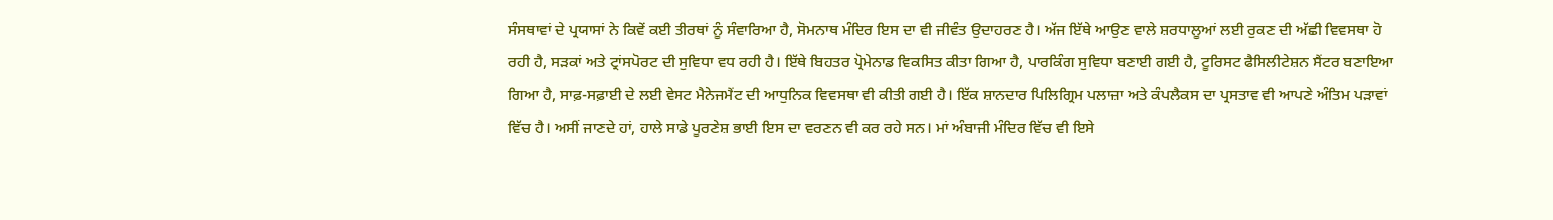ਸੰਸਥਾਵਾਂ ਦੇ ਪ੍ਰਯਾਸਾਂ ਨੇ ਕਿਵੇਂ ਕਈ ਤੀਰਥਾਂ ਨੂੰ ਸੰਵਾਰਿਆ ਹੈ, ਸੋਮਨਾਥ ਮੰਦਿਰ ਇਸ ਦਾ ਵੀ ਜੀਵੰਤ ਉਦਾਹਰਣ ਹੈ। ਅੱਜ ਇੱਥੇ ਆਉਣ ਵਾਲੇ ਸ਼ਰਧਾਲੂਆਂ ਲਈ ਰੁਕਣ ਦੀ ਅੱਛੀ ਵਿਵਸਥਾ ਹੋ ਰਹੀ ਹੈ, ਸੜਕਾਂ ਅਤੇ ਟ੍ਰਾਂਸਪੋਰਟ ਦੀ ਸੁਵਿਧਾ ਵਧ ਰਹੀ ਹੈ। ਇੱਥੇ ਬਿਹਤਰ ਪ੍ਰੋਮੇਨਾਡ ਵਿਕਸਿਤ ਕੀਤਾ ਗਿਆ ਹੈ, ਪਾਰਕਿੰਗ ਸੁਵਿਧਾ ਬਣਾਈ ਗਈ ਹੈ, ਟੂਰਿਸਟ ਫੈਸਿਲੀਟੇਸ਼ਨ ਸੈਂਟਰ ਬਣਾਇਆ ਗਿਆ ਹੈ, ਸਾਫ਼-ਸਫ਼ਾਈ ਦੇ ਲਈ ਵੇਸਟ ਮੈਨੇਜਮੈਂਟ ਦੀ ਆਧੁਨਿਕ ਵਿਵਸਥਾ ਵੀ ਕੀਤੀ ਗਈ ਹੈ। ਇੱਕ ਸ਼ਾਨਦਾਰ ਪਿਲਿਗ੍ਰਿਮ ਪਲਾਜ਼ਾ ਅਤੇ ਕੰਪਲੈਕਸ ਦਾ ਪ੍ਰਸਤਾਵ ਵੀ ਆਪਣੇ ਅੰਤਿਮ ਪੜਾਵਾਂ ਵਿੱਚ ਹੈ। ਅਸੀਂ ਜਾਣਦੇ ਹਾਂ, ਹਾਲੇ ਸਾਡੇ ਪੂਰਣੇਸ਼ ਭਾਈ ਇਸ ਦਾ ਵਰਣਨ ਵੀ ਕਰ ਰਹੇ ਸਨ। ਮਾਂ ਅੰਬਾਜੀ ਮੰਦਿਰ ਵਿੱਚ ਵੀ ਇਸੇ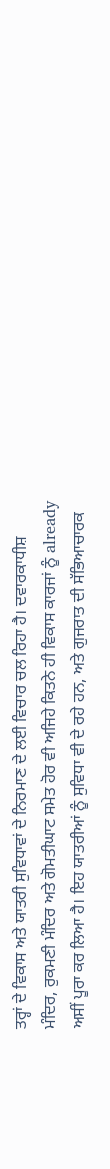ਤਰ੍ਹਾਂ ਦੇ ਵਿਕਾਸ ਅਤੇ ਯਾਤਰੀ ਸੁਵਿਧਾਵਾਂ ਦੇ ਨਿਰਮਾਣ ਦੇ ਲਈ ਵਿਚਾਰ ਚਲ ਰਿਹਾ ਹੈ। ਦਵਾਰਕਾਧੀਸ਼ ਮੰਦਿਰ, ਰੁਕਮਣੀ ਮੰਦਿਰ ਅਤੇ ਗੋਮਤੀਘਾਟ ਸਮੇਤ ਹੋਰ ਵੀ ਅਜਿਹੇ ਕਿਤਨੇ ਹੀ ਵਿਕਾਸ ਕਾਰਜਾਂ ਨੂੰ already ਅਸੀਂ ਪੂਰਾ ਕਰ ਲਿਆ ਹੈ। ਇਹ ਯਾਤਰੀਆਂ ਨੂੰ ਸੁਵਿਧਾ ਵੀ ਦੇ ਰਹੇ ਹਨ, ਅਤੇ ਗੁਜਰਾਤ ਦੀ ਸੱਭਿਆਚਾਰਕ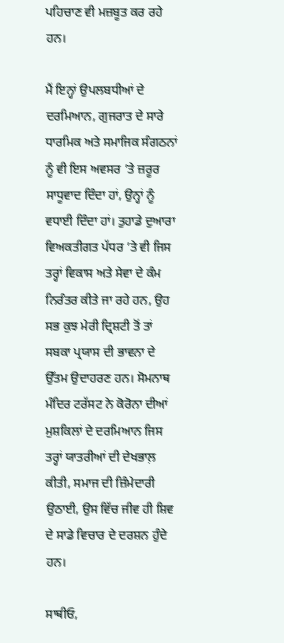ਪਹਿਚਾਣ ਵੀ ਮਜ਼ਬੂਤ ਕਰ ਰਹੇ ਹਨ।

ਮੈਂ ਇਨ੍ਹਾਂ ਉਪਲਬਧੀਆਂ ਦੇ ਦਰਮਿਆਨ, ਗੁਜਰਾਤ ਦੇ ਸਾਰੇ ਧਾਰਮਿਕ ਅਤੇ ਸਮਾਜਿਕ ਸੰਗਠਨਾਂ ਨੂੰ ਵੀ ਇਸ ਅਵਸਰ ’ਤੇ ਜ਼ਰੂਰ ਸਾਧੂਵਾਦ ਦਿੰਦਾ ਹਾਂ, ਉਨ੍ਹਾਂ ਨੂੰ ਵਧਾਈ ਦਿੰਦਾ ਹਾਂ। ਤੁਹਾਡੇ ਦੁਆਰਾ ਵਿਅਕਤੀਗਤ ਪੱਧਰ ’ਤੇ ਵੀ ਜਿਸ ਤਰ੍ਹਾਂ ਵਿਕਾਸ ਅਤੇ ਸੇਵਾ ਦੇ ਕੰਮ ਨਿਰੰਤਰ ਕੀਤੇ ਜਾ ਰਹੇ ਹਨ, ਉਹ ਸਭ ਕੁਝ ਮੇਰੀ ਦ੍ਰਿਸ਼ਟੀ ਤੋਂ ਤਾਂ ਸਬਕਾ ਪ੍ਰਯਾਸ ਦੀ ਭਾਵਨਾ ਦੇ ਉੱਤ‍ਮ ਉਦਾਹਰਣ ਹਨ। ਸੋਮਨਾਥ ਮੰਦਿਰ ਟਰੱਸਟ ਨੇ ਕੋਰੋਨਾ ਦੀਆਂ ਮੁਸ਼ਕਿਲਾਂ ਦੇ ਦਰਮਿਆਨ ਜਿਸ ਤਰ੍ਹਾਂ ਯਾਤਰੀਆਂ ਦੀ ਦੇਖਭਾਲ਼ ਕੀਤੀ, ਸਮਾਜ ਦੀ ਜ਼ਿੰਮੇਦਾਰੀ ਉਠਾਈ, ਉਸ ਵਿੱਚ ਜੀਵ ਹੀ ਸ਼ਿਵ ਦੇ ਸਾਡੇ ਵਿਚਾਰ ਦੇ ਦਰਸ਼ਨ ਹੁੰਦੇ ਹਨ।

ਸਾਥੀਓ,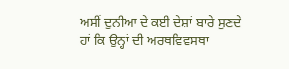ਅਸੀਂ ਦੁਨੀਆ ਦੇ ਕਈ ਦੇਸ਼ਾਂ ਬਾਰੇ ਸੁਣਦੇ ਹਾਂ ਕਿ ਉਨ੍ਹਾਂ ਦੀ ਅਰਥਵਿਵਸਥਾ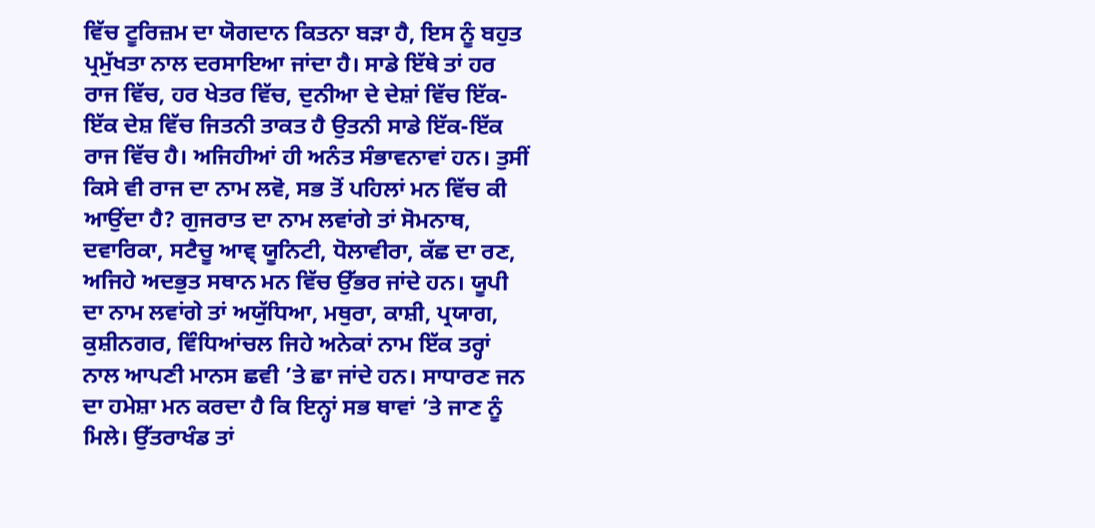ਵਿੱਚ ਟੂਰਿਜ਼ਮ ਦਾ ਯੋਗਦਾਨ ਕਿਤਨਾ ਬੜਾ ਹੈ, ਇਸ ਨੂੰ ਬਹੁਤ ਪ੍ਰਮੁੱਖਤਾ ਨਾਲ ਦਰਸਾਇਆ ਜਾਂਦਾ ਹੈ। ਸਾਡੇ ਇੱਥੇ ਤਾਂ ਹਰ ਰਾਜ ਵਿੱਚ, ਹਰ ਖੇਤਰ ਵਿੱਚ, ਦੁਨੀਆ ਦੇ ਦੇਸ਼ਾਂ ਵਿੱਚ ਇੱਕ-ਇੱਕ ਦੇਸ਼ ਵਿੱਚ ਜਿਤਨੀ ਤਾਕਤ ਹੈ ਉਤਨੀ ਸਾਡੇ ਇੱਕ-ਇੱਕ ਰਾਜ ਵਿੱਚ ਹੈ। ਅਜਿਹੀਆਂ ਹੀ ਅਨੰਤ ਸੰਭਾਵਨਾਵਾਂ ਹਨ। ਤੁਸੀਂ ਕਿਸੇ ਵੀ ਰਾਜ ਦਾ ਨਾਮ ਲਵੋ, ਸਭ ਤੋਂ ਪਹਿਲਾਂ ਮਨ ਵਿੱਚ ਕੀ ਆਉਂਦਾ ਹੈ? ਗੁਜਰਾਤ ਦਾ ਨਾਮ ਲਵਾਂਗੇ ਤਾਂ ਸੋਮਨਾਥ, ਦਵਾਰਿਕਾ, ਸਟੈਚੂ ਆਵ੍ ਯੂਨਿਟੀ, ਧੋਲਾਵੀਰਾ, ਕੱਛ ਦਾ ਰਣ, ਅਜਿਹੇ ਅਦਭੁਤ ਸਥਾਨ ਮਨ ਵਿੱਚ ਉੱਭਰ ਜਾਂਦੇ ਹਨ। ਯੂਪੀ ਦਾ ਨਾਮ ਲਵਾਂਗੇ ਤਾਂ ਅਯੁੱਧਿਆ, ਮਥੁਰਾ, ਕਾਸ਼ੀ, ਪ੍ਰਯਾਗ, ਕੁਸ਼ੀਨਗਰ, ਵਿੰਧਿਆਂਚਲ ਜਿਹੇ ਅਨੇਕਾਂ ਨਾਮ ਇੱਕ ਤਰ੍ਹਾਂ ਨਾਲ ਆਪਣੀ ਮਾਨਸ ਛਵੀ ’ਤੇ ਛਾ ਜਾਂਦੇ ਹਨ। ਸਾਧਾਰਣ ਜਨ ਦਾ ਹਮੇਸ਼ਾ ਮਨ ਕਰਦਾ ਹੈ ਕਿ ਇਨ੍ਹਾਂ ਸਭ ਥਾਵਾਂ ’ਤੇ ਜਾਣ ਨੂੰ ਮਿਲੇ। ਉੱਤਰਾਖੰਡ ਤਾਂ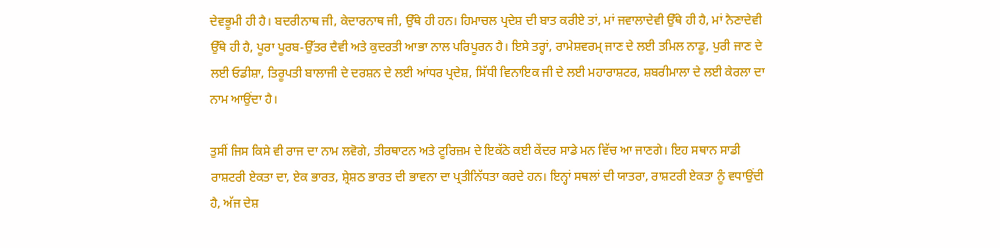ਦੇਵਭੂਮੀ ਹੀ ਹੈ। ਬਦਰੀਨਾਥ ਜੀ, ਕੇਦਾਰਨਾਥ ਜੀ, ਉੱਥੇ ਹੀ ਹਨ। ਹਿਮਾਚਲ ਪ੍ਰਦੇਸ਼ ਦੀ ਬਾਤ ਕਰੀਏ ਤਾਂ, ਮਾਂ ਜਵਾਲਾਦੇਵੀ ਉੱਥੇ ਹੀ ਹੈ, ਮਾਂ ਨੈਣਾਦੇਵੀ ਉੱਥੇ ਹੀ ਹੈ, ਪੂਰਾ ਪੂਰਬ-ਉੱਤਰ ਦੈਵੀ ਅਤੇ ਕੁਦਰਤੀ ਆਭਾ ਨਾਲ ਪਰਿਪੂਰਨ ਹੈ। ਇਸੇ ਤਰ੍ਹਾਂ, ਰਾਮੇਸ਼ਵਰਮ੍ ਜਾਣ ਦੇ ਲਈ ਤਮਿਲ ਨਾਡੂ, ਪੁਰੀ ਜਾਣ ਦੇ ਲਈ ਓਡੀਸ਼ਾ, ਤਿਰੂਪਤੀ ਬਾਲਾਜੀ ਦੇ ਦਰਸ਼ਨ ਦੇ ਲਈ ਆਂਧਰ ਪ੍ਰਦੇਸ਼, ਸਿੱਧੀ ਵਿਨਾਇਕ ਜੀ ਦੇ ਲਈ ਮਹਾਰਾਸ਼ਟਰ, ਸ਼ਬਰੀਮਾਲਾ ਦੇ ਲਈ ਕੇਰਲਾ ਦਾ ਨਾਮ ਆਉਂਦਾ ਹੈ।

ਤੁਸੀਂ ਜਿਸ ਕਿਸੇ ਵੀ ਰਾਜ ਦਾ ਨਾਮ ਲਵੋਗੇ, ਤੀਰਥਾਟਨ ਅਤੇ ਟੂਰਿਜ਼ਮ ਦੇ ਇਕੱਠੇ ਕਈ ਕੇਂਦਰ ਸਾਡੇ ਮਨ ਵਿੱਚ ਆ ਜਾਣਗੇ। ਇਹ ਸਥਾਨ ਸਾਡੀ ਰਾਸ਼ਟਰੀ ਏਕਤਾ ਦਾ, ਏਕ ਭਾਰਤ, ਸ਼੍ਰੇਸ਼ਠ ਭਾਰਤ ਦੀ ਭਾਵਨਾ ਦਾ ਪ੍ਰਤੀਨਿੱਧਤਾ ਕਰਦੇ ਹਨ। ਇਨ੍ਹਾਂ ਸਥਲਾਂ ਦੀ ਯਾਤਰਾ, ਰਾਸ਼ਟਰੀ ਏਕਤਾ ਨੂੰ ਵਧਾਉਂਦੀ ਹੈ, ਅੱਜ ਦੇਸ਼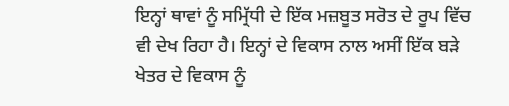ਇਨ੍ਹਾਂ ਥਾਵਾਂ ਨੂੰ ਸਮ੍ਰਿੱਧੀ ਦੇ ਇੱਕ ਮਜ਼ਬੂਤ ਸਰੋਤ ਦੇ ਰੂਪ ਵਿੱਚ ਵੀ ਦੇਖ ਰਿਹਾ ਹੈ। ਇਨ੍ਹਾਂ ਦੇ ਵਿਕਾਸ ਨਾਲ ਅਸੀਂ ਇੱਕ ਬੜੇ ਖੇਤਰ ਦੇ ਵਿਕਾਸ ਨੂੰ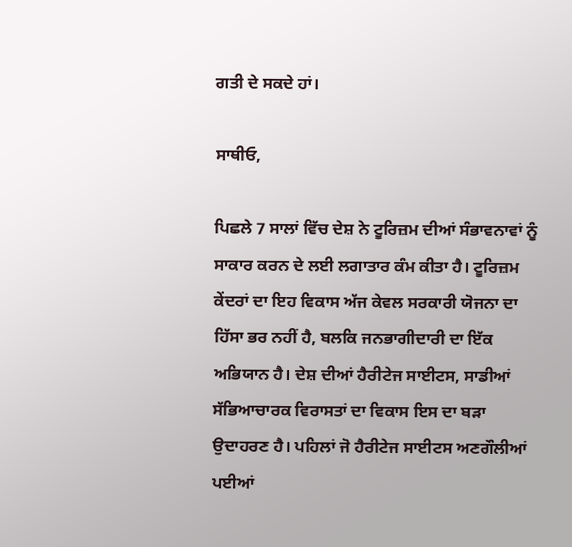ਗਤੀ ਦੇ ਸਕਦੇ ਹਾਂ।

ਸਾਥੀਓ,

ਪਿਛਲੇ 7 ਸਾਲਾਂ ਵਿੱਚ ਦੇਸ਼ ਨੇ ਟੂਰਿਜ਼ਮ ਦੀਆਂ ਸੰਭਾਵਨਾਵਾਂ ਨੂੰ ਸਾਕਾਰ ਕਰਨ ਦੇ ਲਈ ਲਗਾਤਾਰ ਕੰਮ ਕੀਤਾ ਹੈ। ਟੂਰਿਜ਼ਮ ਕੇਂਦਰਾਂ ਦਾ ਇਹ ਵਿਕਾਸ ਅੱਜ ਕੇਵਲ ਸਰਕਾਰੀ ਯੋਜਨਾ ਦਾ ਹਿੱਸਾ ਭਰ ਨਹੀਂ ਹੈ, ਬਲਕਿ ਜਨਭਾਗੀਦਾਰੀ ਦਾ ਇੱਕ ਅਭਿਯਾਨ ਹੈ। ਦੇਸ਼ ਦੀਆਂ ਹੈਰੀਟੇਜ ਸਾਈਟਸ, ਸਾਡੀਆਂ ਸੱਭਿਆਚਾਰਕ ਵਿਰਾਸਤਾਂ ਦਾ ਵਿਕਾਸ ਇਸ ਦਾ ਬੜਾ ਉਦਾਹਰਣ ਹੈ। ਪਹਿਲਾਂ ਜੋ ਹੈਰੀਟੇਜ ਸਾਈਟਸ ਅਣਗੌਲੀਆਂ ਪਈਆਂ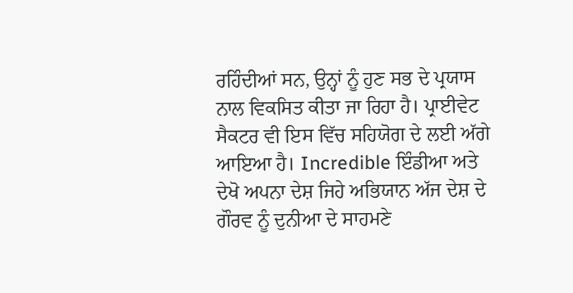ਰਹਿੰਦੀਆਂ ਸਨ, ਉਨ੍ਹਾਂ ਨੂੰ ਹੁਣ ਸਭ ਦੇ ਪ੍ਰਯਾਸ ਨਾਲ ਵਿਕਸਿਤ ਕੀਤਾ ਜਾ ਰਿਹਾ ਹੈ। ਪ੍ਰਾਈਵੇਟ ਸੈਕਟਰ ਵੀ ਇਸ ਵਿੱਚ ਸਹਿਯੋਗ ਦੇ ਲਈ ਅੱਗੇ ਆਇਆ ਹੈ। Incredible ਇੰਡੀਆ ਅਤੇ ਦੇਖੋ ਅਪਨਾ ਦੇਸ਼ ਜਿਹੇ ਅਭਿਯਾਨ ਅੱਜ ਦੇਸ਼ ਦੇ ਗੌਰਵ ਨੂੰ ਦੁਨੀਆ ਦੇ ਸਾਹਮਣੇ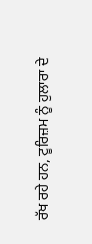ਰੱਖ ਰਹੇ ਹਨ, ਟੂਰਿਜ਼ਮ ਨੂੰ ਹੁਲਾਰਾ ਦੇ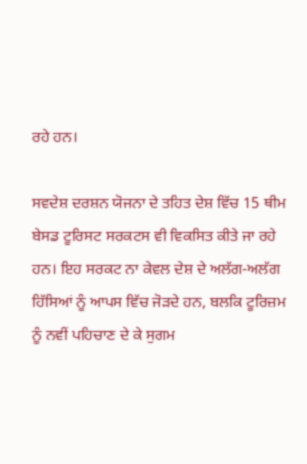ਰਹੇ ਹਨ।

ਸਵਦੇਸ਼ ਦਰਸ਼ਨ ਯੋਜਨਾ ਦੇ ਤਹਿਤ ਦੇਸ਼ ਵਿੱਚ 15 ਥੀਮ ਬੇਸਡ ਟੂਰਿਸਟ ਸਰਕਟਸ ਵੀ ਵਿਕਸਿਤ ਕੀਤੇ ਜਾ ਰਹੇ ਹਨ। ਇਹ ਸਰਕਟ ਨਾ ਕੇਵਲ ਦੇਸ਼ ਦੇ ਅਲੱਗ-ਅਲੱਗ ਹਿੱਸਿਆਂ ਨੂੰ ਆਪਸ ਵਿੱਚ ਜੋੜਦੇ ਹਨ, ਬਲਕਿ ਟੂਰਿਜ਼ਮ ਨੂੰ ਨਵੀਂ ਪਹਿਚਾਣ ਦੇ ਕੇ ਸੁਗਮ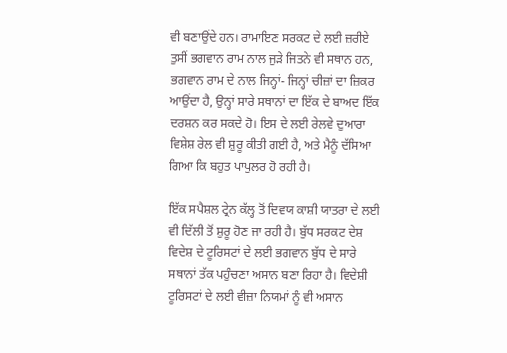ਵੀ ਬਣਾਉਂਦੇ ਹਨ। ਰਾਮਾਇਣ ਸਰਕਟ ਦੇ ਲਈ ਜ਼ਰੀਏ ਤੁਸੀਂ ਭਗਵਾਨ ਰਾਮ ਨਾਲ ਜੁੜੇ ਜਿਤਨੇ ਵੀ ਸ‍ਥਾਨ ਹਨ, ਭਗਵਾਨ ਰਾਮ ਦੇ ਨਾਲ ਜਿਨ੍ਹਾਂ- ਜਿਨ੍ਹਾਂ ਚੀਜ਼ਾਂ ਦਾ ਜ਼ਿਕਰ ਆਉਂਦਾ ਹੈ, ਉਨ੍ਹਾਂ ਸਾਰੇ ਸ‍ਥਾਨਾਂ ਦਾ ਇੱਕ ਦੇ ਬਾਅਦ ਇੱਕ ਦਰਸ਼ਨ ਕਰ ਸਕਦੇ ਹੋ। ਇਸ ਦੇ ਲਈ ਰੇਲਵੇ ਦੁਆਰਾ ਵਿਸ਼ੇਸ਼ ਰੇਲ ਵੀ ਸ਼ੁਰੂ ਕੀਤੀ ਗਈ ਹੈ, ਅਤੇ ਮੈਨੂੰ ਦੱਸਿਆ ਗਿਆ ਕਿ ਬਹੁਤ ਪਾਪੁਲਰ ਹੋ ਰਹੀ ਹੈ।

ਇੱਕ ਸਪੈਸ਼ਲ ਟ੍ਰੇਨ ਕੱਲ੍ਹ ਤੋਂ ਦਿਵਯ ਕਾਸ਼ੀ ਯਾਤਰਾ ਦੇ ਲਈ ਵੀ ਦਿੱਲੀ ਤੋਂ ਸ਼ੁਰੂ ਹੋਣ ਜਾ ਰਹੀ ਹੈ। ਬੁੱਧ ਸਰਕਟ ਦੇਸ਼ ਵਿਦੇਸ਼ ਦੇ ਟੂਰਿਸਟਾਂ ਦੇ ਲਈ ਭਗਵਾਨ ਬੁੱਧ ਦੇ ਸਾਰੇ ਸਥਾਨਾਂ ਤੱਕ ਪਹੁੰਚਣਾ ਅਸਾਨ ਬਣਾ ਰਿਹਾ ਹੈ। ਵਿਦੇਸ਼ੀ ਟੂਰਿਸਟਾਂ ਦੇ ਲਈ ਵੀਜ਼ਾ ਨਿਯਮਾਂ ਨੂੰ ਵੀ ਅਸਾਨ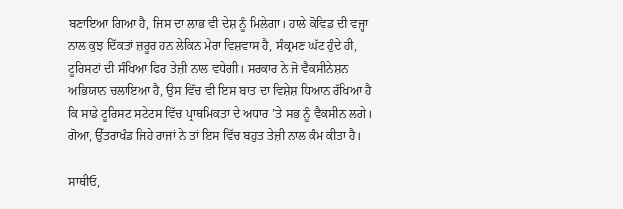ਬਣਾਇਆ ਗਿਆ ਹੈ, ਜਿਸ ਦਾ ਲਾਭ ਵੀ ਦੇਸ਼ ਨੂੰ ਮਿਲੇਗਾ। ਹਾਲੇ ਕੋਵਿਡ ਦੀ ਵਜ੍ਹਾ ਨਾਲ ਕੁਝ ਦਿੱਕਤਾਂ ਜ਼ਰੂਰ ਹਨ ਲੇਕਿਨ ਮੇਰਾ ਵਿਸ਼ਵਾਸ ਹੈ, ਸੰਕ੍ਰਮਣ ਘੱਟ ਹੁੰਦੇ ਹੀ, ਟੂਰਿਸਟਾਂ ਦੀ ਸੰਖਿਆ ਫਿਰ ਤੇਜ਼ੀ ਨਾਲ ਵਧੇਗੀ। ਸਰਕਾਰ ਨੇ ਜੋ ਵੈਕਸੀਨੇਸ਼ਨ ਅਭਿਯਾਨ ਚਲਾਇਆ ਹੈ, ਉਸ ਵਿੱਚ ਵੀ ਇਸ ਬਾਤ ਦਾ ਵਿਸ਼ੇਸ਼ ਧਿਆਨ ਰੱਖਿਆ ਹੈ ਕਿ ਸਾਡੇ ਟੂਰਿਸਟ ਸਟੇਟਸ ਵਿੱਚ ਪ੍ਰਾਥਮਿਕਤਾ ਦੇ ਅਧਾਰ ’ਤੇ ਸਭ ਨੂੰ ਵੈਕਸੀਨ ਲਗੇ। ਗੋਆ, ਉੱਤਰਾਖੰਡ ਜਿਹੇ ਰਾਜਾਂ ਨੇ ਤਾਂ ਇਸ ਵਿੱਚ ਬਹੁਤ ਤੇਜ਼ੀ ਨਾਲ ਕੰਮ ਕੀਤਾ ਹੈ।

ਸਾਥੀਓ,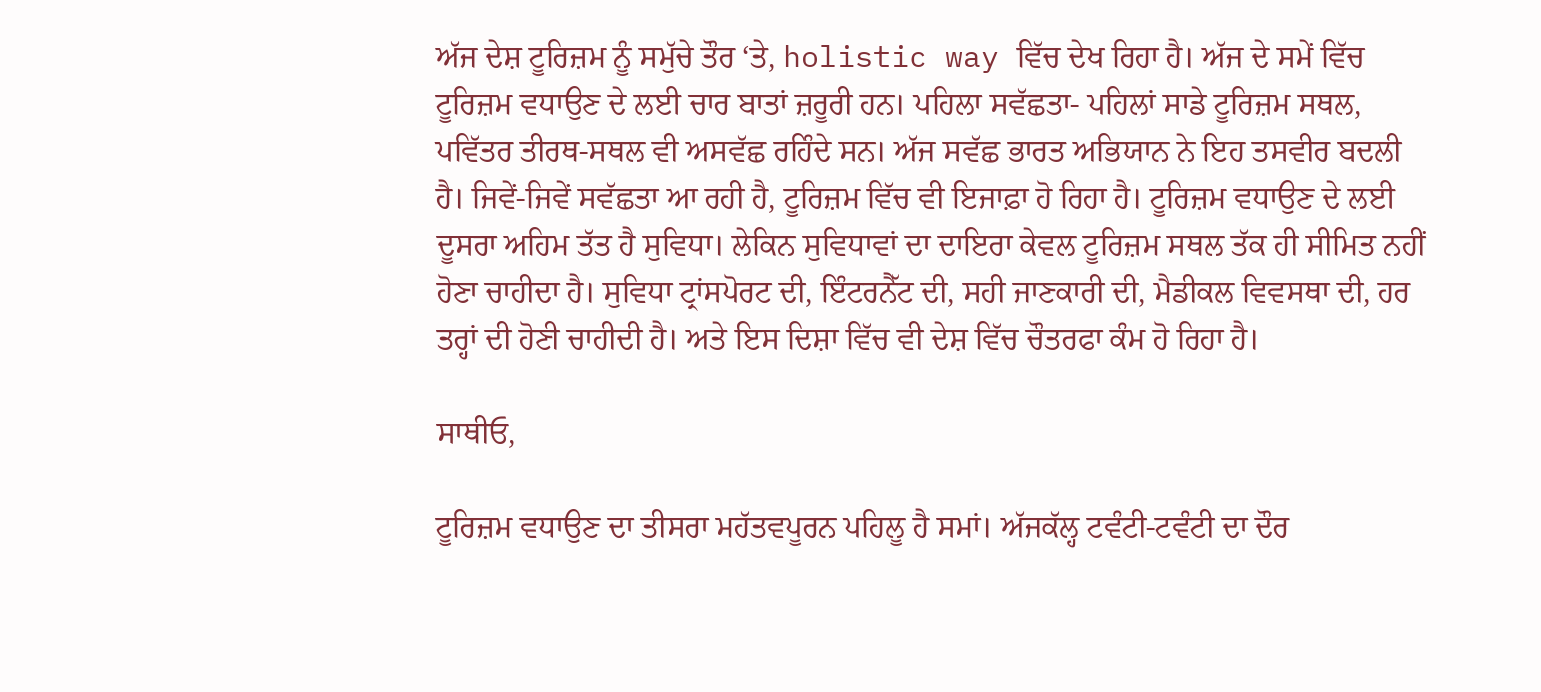ਅੱਜ ਦੇਸ਼ ਟੂਰਿਜ਼ਮ ਨੂੰ ਸਮੁੱਚੇ ਤੌਰ ‘ਤੇ, holistic way ਵਿੱਚ ਦੇਖ ਰਿਹਾ ਹੈ। ਅੱਜ ਦੇ ਸਮੇਂ ਵਿੱਚ ਟੂਰਿਜ਼ਮ ਵਧਾਉਣ ਦੇ ਲਈ ਚਾਰ ਬਾਤਾਂ ਜ਼ਰੂਰੀ ਹਨ। ਪਹਿਲਾ ਸਵੱਛਤਾ- ਪਹਿਲਾਂ ਸਾਡੇ ਟੂਰਿਜ਼ਮ ਸਥਲ, ਪਵਿੱਤਰ ਤੀਰਥ-ਸਥਲ ਵੀ ਅਸਵੱਛ ਰਹਿੰਦੇ ਸਨ। ਅੱਜ ਸਵੱਛ ਭਾਰਤ ਅਭਿਯਾਨ ਨੇ ਇਹ ਤਸਵੀਰ ਬਦਲੀ ਹੈ। ਜਿਵੇਂ-ਜਿਵੇਂ ਸਵੱਛਤਾ ਆ ਰਹੀ ਹੈ, ਟੂਰਿਜ਼ਮ ਵਿੱਚ ਵੀ ਇਜਾਫ਼ਾ ਹੋ ਰਿਹਾ ਹੈ। ਟੂਰਿਜ਼ਮ ਵਧਾਉਣ ਦੇ ਲਈ ਦੂਸਰਾ ਅਹਿਮ ਤੱਤ ਹੈ ਸੁਵਿਧਾ। ਲੇਕਿਨ ਸੁਵਿਧਾਵਾਂ ਦਾ ਦਾਇਰਾ ਕੇਵਲ ਟੂਰਿਜ਼ਮ ਸਥਲ ਤੱਕ ਹੀ ਸੀਮਿਤ ਨਹੀਂ ਹੋਣਾ ਚਾਹੀਦਾ ਹੈ। ਸੁਵਿਧਾ ਟ੍ਰਾਂਸਪੋਰਟ ਦੀ, ਇੰਟਰਨੈੱਟ ਦੀ, ਸਹੀ ਜਾਣਕਾਰੀ ਦੀ, ਮੈਡੀਕਲ ਵਿਵਸਥਾ ਦੀ, ਹਰ ਤਰ੍ਹਾਂ ਦੀ ਹੋਣੀ ਚਾਹੀਦੀ ਹੈ। ਅਤੇ ਇਸ ਦਿਸ਼ਾ ਵਿੱਚ ਵੀ ਦੇਸ਼ ਵਿੱਚ ਚੌਤਰਫਾ ਕੰਮ ਹੋ ਰਿਹਾ ਹੈ।

ਸਾਥੀਓ,

ਟੂਰਿਜ਼ਮ ਵਧਾਉਣ ਦਾ ਤੀਸਰਾ ਮਹੱਤਵਪੂਰਨ ਪਹਿਲੂ ਹੈ ਸਮਾਂ। ਅੱਜਕੱਲ੍ਹ ਟਵੰਟੀ-ਟਵੰਟੀ ਦਾ ਦੌਰ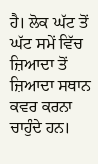ਹੈ। ਲੋਕ ਘੱਟ ਤੋਂ ਘੱਟ ਸਮੇਂ ਵਿੱਚ ਜ਼ਿਆਦਾ ਤੋਂ ਜ਼ਿਆਦਾ ਸਥਾਨ ਕਵਰ ਕਰਨਾ ਚਾਹੁੰਦੇ ਹਨ।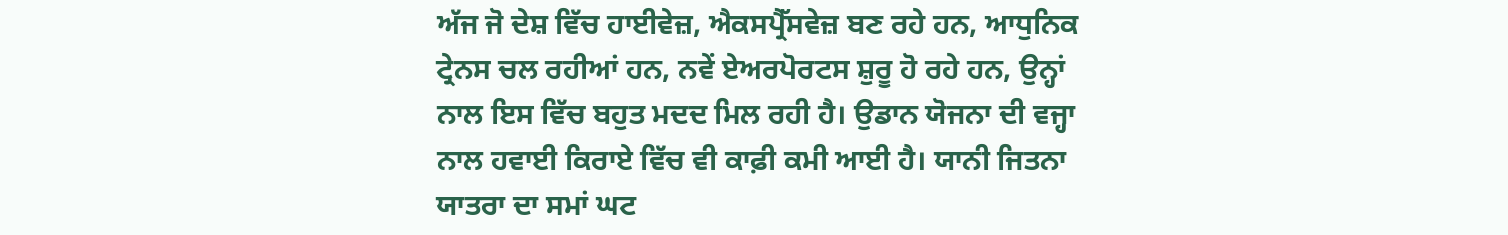ਅੱਜ ਜੋ ਦੇਸ਼ ਵਿੱਚ ਹਾਈਵੇਜ਼, ਐਕਸਪ੍ਰੈੱਸਵੇਜ਼ ਬਣ ਰਹੇ ਹਨ, ਆਧੁਨਿਕ ਟ੍ਰੇਨਸ ਚਲ ਰਹੀਆਂ ਹਨ, ਨਵੇਂ ਏਅਰਪੋਰਟਸ ਸ਼ੁਰੂ ਹੋ ਰਹੇ ਹਨ, ਉਨ੍ਹਾਂ ਨਾਲ ਇਸ ਵਿੱਚ ਬਹੁਤ ਮਦਦ ਮਿਲ ਰਹੀ ਹੈ। ਉਡਾਨ ਯੋਜਨਾ ਦੀ ਵਜ੍ਹਾ ਨਾਲ ਹਵਾਈ ਕਿਰਾਏ ਵਿੱਚ ਵੀ ਕਾਫ਼ੀ ਕਮੀ ਆਈ ਹੈ। ਯਾਨੀ ਜਿਤਨਾ ਯਾਤਰਾ ਦਾ ਸਮਾਂ ਘਟ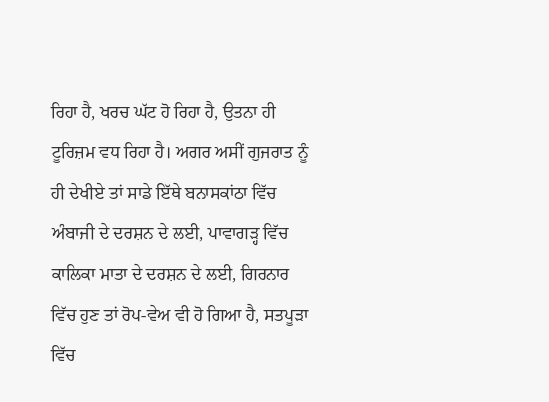ਰਿਹਾ ਹੈ, ਖਰਚ ਘੱਟ ਹੋ ਰਿਹਾ ਹੈ, ਉਤਨਾ ਹੀ ਟੂਰਿਜ਼ਮ ਵਧ ਰਿਹਾ ਹੈ। ਅਗਰ ਅਸੀਂ ਗੁਜਰਾਤ ਨੂੰ ਹੀ ਦੇਖੀਏ ਤਾਂ ਸਾਡੇ ਇੱਥੇ ਬਨਾਸਕਾਂਠਾ ਵਿੱਚ ਅੰਬਾਜੀ ਦੇ ਦਰਸ਼ਨ ਦੇ ਲਈ, ਪਾਵਾਗੜ੍ਹ ਵਿੱਚ ਕਾਲਿਕਾ ਮਾਤਾ ਦੇ ਦਰਸ਼ਨ ਦੇ ਲਈ, ਗਿਰਨਾਰ ਵਿੱਚ ਹੁਣ ਤਾਂ ਰੋਪ-ਵੇਅ ਵੀ ਹੋ ਗਿਆ ਹੈ, ਸਤਪੂੜਾ ਵਿੱਚ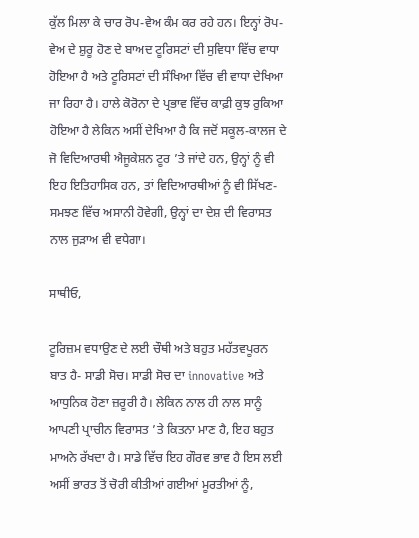ਕੁੱਲ ਮਿਲਾ ਕੇ ਚਾਰ ਰੋਪ-ਵੇਅ ਕੰਮ ਕਰ ਰਹੇ ਹਨ। ਇਨ੍ਹਾਂ ਰੋਪ-ਵੇਅ ਦੇ ਸ਼ੁਰੂ ਹੋਣ ਦੇ ਬਾਅਦ ਟੂਰਿਸਟਾਂ ਦੀ ਸੁਵਿਧਾ ਵਿੱਚ ਵਾਧਾ ਹੋਇਆ ਹੈ ਅਤੇ ਟੂਰਿਸਟਾਂ ਦੀ ਸੰਖਿਆ ਵਿੱਚ ਵੀ ਵਾਧਾ ਦੇਖਿਆ ਜਾ ਰਿਹਾ ਹੈ। ਹਾਲੇ ਕੋਰੋਨਾ ਦੇ ਪ੍ਰਭਾਵ ਵਿੱਚ ਕਾਫ਼ੀ ਕੁਝ ਰੁਕਿਆ ਹੋਇਆ ਹੈ ਲੇਕਿਨ ਅਸੀਂ ਦੇਖਿਆ ਹੈ ਕਿ ਜਦੋਂ ਸਕੂਲ-ਕਾਲਜ ਦੇ ਜੋ ਵਿਦਿਆਰਥੀ ਐਜੂਕੇਸ਼ਨ ਟੂਰ ’ਤੇ ਜਾਂਦੇ ਹਨ, ਉਨ੍ਹਾਂ ਨੂੰ ਵੀ ਇਹ ਇਤਿਹਾਸਿਕ ਹਨ, ਤਾਂ ਵਿਦਿਆਰਥੀਆਂ ਨੂੰ ਵੀ ਸਿੱਖਣ-ਸਮਝਣ ਵਿੱਚ ਅਸਾਨੀ ਹੋਵੇਗੀ, ਉਨ੍ਹਾਂ ਦਾ ਦੇਸ਼ ਦੀ ਵਿਰਾਸਤ ਨਾਲ ਜੁੜਾਅ ਵੀ ਵਧੇਗਾ।

ਸਾਥੀਓ,

ਟੂਰਿਜ਼ਮ ਵਧਾਉਣ ਦੇ ਲਈ ਚੌਥੀ ਅਤੇ ਬਹੁਤ ਮਹੱਤਵਪੂਰਨ ਬਾਤ ਹੈ- ਸਾਡੀ ਸੋਚ। ਸਾਡੀ ਸੋਚ ਦਾ innovative ਅਤੇ ਆਧੁਨਿਕ ਹੋਣਾ ਜ਼ਰੂਰੀ ਹੈ। ਲੇਕਿਨ ਨਾਲ ਹੀ ਨਾਲ ਸਾਨੂੰ ਆਪਣੀ ਪ੍ਰਾਚੀਨ ਵਿਰਾਸਤ ’ਤੇ ਕਿਤਨਾ ਮਾਣ ਹੈ, ਇਹ ਬਹੁਤ ਮਾਅਨੇ ਰੱਖਦਾ ਹੈ। ਸਾਡੇ ਵਿੱਚ ਇਹ ਗੌਰਵ ਭਾਵ ਹੈ ਇਸ ਲਈ ਅਸੀਂ ਭਾਰਤ ਤੋਂ ਚੋਰੀ ਕੀਤੀਆਂ ਗਈਆਂ ਮੂਰਤੀਆਂ ਨੂੰ,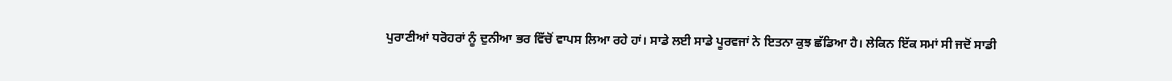ਪੁਰਾਣੀਆਂ ਧਰੋਹਰਾਂ ਨੂੰ ਦੁਨੀਆ ਭਰ ਵਿੱਚੋਂ ਵਾਪਸ ਲਿਆ ਰਹੇ ਹਾਂ। ਸਾਡੇ ਲਈ ਸਾਡੇ ਪੂਰਵਜਾਂ ਨੇ ਇਤਨਾ ਕੁਝ ਛੱਡਿਆ ਹੈ। ਲੇਕਿਨ ਇੱਕ ਸਮਾਂ ਸੀ ਜਦੋਂ ਸਾਡੀ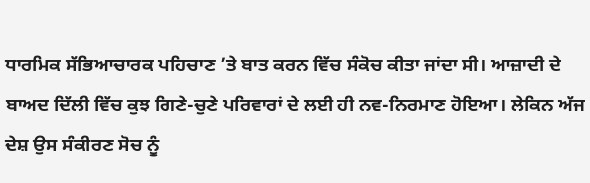ਧਾਰਮਿਕ ਸੱਭਿਆਚਾਰਕ ਪਹਿਚਾਣ ’ਤੇ ਬਾਤ ਕਰਨ ਵਿੱਚ ਸੰਕੋਚ ਕੀਤਾ ਜਾਂਦਾ ਸੀ। ਆਜ਼ਾਦੀ ਦੇ ਬਾਅਦ ਦਿੱਲੀ ਵਿੱਚ ਕੁਝ ਗਿਣੇ-ਚੁਣੇ ਪਰਿਵਾਰਾਂ ਦੇ ਲਈ ਹੀ ਨਵ-ਨਿਰਮਾਣ ਹੋਇਆ। ਲੇਕਿਨ ਅੱਜ ਦੇਸ਼ ਉਸ ਸੰਕੀਰਣ ਸੋਚ ਨੂੰ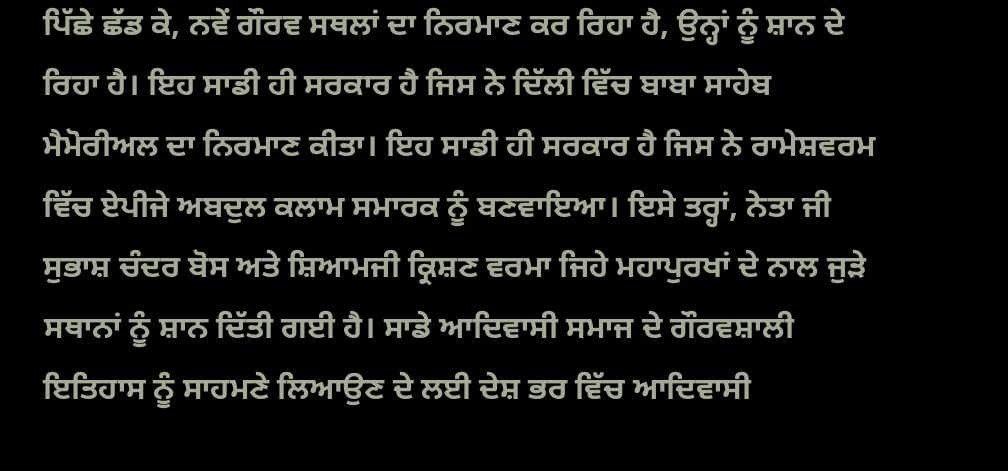ਪਿੱਛੇ ਛੱਡ ਕੇ, ਨਵੇਂ ਗੌਰਵ ਸਥਲਾਂ ਦਾ ਨਿਰਮਾਣ ਕਰ ਰਿਹਾ ਹੈ, ਉਨ੍ਹਾਂ ਨੂੰ ਸ਼ਾਨ ਦੇ ਰਿਹਾ ਹੈ। ਇਹ ਸਾਡੀ ਹੀ ਸਰਕਾਰ ਹੈ ਜਿਸ ਨੇ ਦਿੱਲੀ ਵਿੱਚ ਬਾਬਾ ਸਾਹੇਬ ਮੈਮੋਰੀਅਲ ਦਾ ਨਿਰਮਾਣ ਕੀਤਾ। ਇਹ ਸਾਡੀ ਹੀ ਸਰਕਾਰ ਹੈ ਜਿਸ ਨੇ ਰਾਮੇਸ਼ਵਰਮ ਵਿੱਚ ਏਪੀਜੇ ਅਬਦੁਲ ਕਲਾਮ ਸਮਾਰਕ ਨੂੰ ਬਣਵਾਇਆ। ਇਸੇ ਤਰ੍ਹਾਂ, ਨੇਤਾ ਜੀ ਸੁਭਾਸ਼ ਚੰਦਰ ਬੋਸ ਅਤੇ ਸ਼ਿਆਮਜੀ ਕ੍ਰਿਸ਼ਣ ਵਰਮਾ ਜਿਹੇ ਮਹਾਪੁਰਖਾਂ ਦੇ ਨਾਲ ਜੁੜੇ ਸਥਾਨਾਂ ਨੂੰ ਸ਼ਾਨ ਦਿੱਤੀ ਗਈ ਹੈ। ਸਾਡੇ ਆਦਿਵਾਸੀ ਸਮਾਜ ਦੇ ਗੌਰਵਸ਼ਾਲੀ ਇਤਿਹਾਸ ਨੂੰ ਸਾਹਮਣੇ ਲਿਆਉਣ ਦੇ ਲਈ ਦੇਸ਼ ਭਰ ਵਿੱਚ ਆਦਿਵਾਸੀ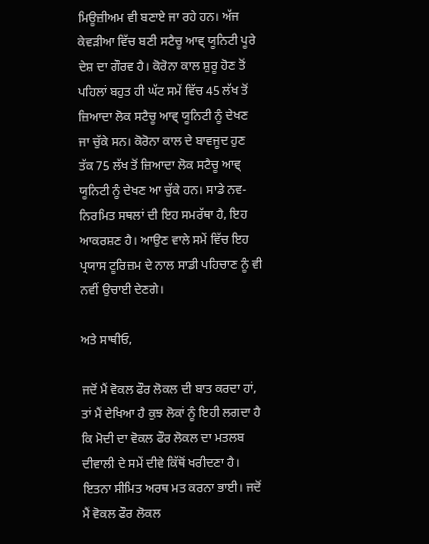ਮਿਊਜ਼ੀਅਮ ਵੀ ਬਣਾਏ ਜਾ ਰਹੇ ਹਨ। ਅੱਜ ਕੇਵੜੀਆ ਵਿੱਚ ਬਣੀ ਸਟੈਚੂ ਆਵ੍ ਯੂਨਿਟੀ ਪੂਰੇ ਦੇਸ਼ ਦਾ ਗੌਰਵ ਹੈ। ਕੋਰੋਨਾ ਕਾਲ ਸ਼ੁਰੂ ਹੋਣ ਤੋਂ ਪਹਿਲਾਂ ਬਹੁਤ ਹੀ ਘੱਟ ਸਮੇਂ ਵਿੱਚ 45 ਲੱਖ ਤੋਂ ਜ਼ਿਆਦਾ ਲੋਕ ਸਟੈਚੂ ਆਵ੍ ਯੂਨਿਟੀ ਨੂੰ ਦੇਖਣ ਜਾ ਚੁੱਕੇ ਸਨ। ਕੋਰੋਨਾ ਕਾਲ ਦੇ ਬਾਵਜੂਦ ਹੁਣ ਤੱਕ 75 ਲੱਖ ਤੋਂ ਜ਼ਿਆਦਾ ਲੋਕ ਸਟੈਚੂ ਆਵ੍ ਯੂਨਿਟੀ ਨੂੰ ਦੇਖਣ ਆ ਚੁੱਕੇ ਹਨ। ਸਾਡੇ ਨਵ-ਨਿਰਮਿਤ ਸਥਲਾਂ ਦੀ ਇਹ ਸਮਰੱਥਾ ਹੈ, ਇਹ ਆਕਰਸ਼ਣ ਹੈ। ਆਉਣ ਵਾਲੇ ਸਮੇਂ ਵਿੱਚ ਇਹ ਪ੍ਰਯਾਸ ਟੂਰਿਜ਼ਮ ਦੇ ਨਾਲ ਸਾਡੀ ਪਹਿਚਾਣ ਨੂੰ ਵੀ ਨਵੀਂ ਉਚਾਈ ਦੇਣਗੇ।

ਅਤੇ ਸਾਥੀਓ,

ਜਦੋਂ ਮੈਂ ਵੋਕਲ ਫੌਰ ਲੋਕਲ ਦੀ ਬਾਤ ਕਰਦਾ ਹਾਂ, ਤਾਂ ਮੈਂ ਦੇਖਿਆ ਹੈ ਕੁਝ ਲੋਕਾਂ ਨੂੰ ਇਹੀ ਲਗਦਾ ਹੈ ਕਿ ਮੋਦੀ ਦਾ ਵੋਕਲ ਫੌਰ ਲੋਕਲ ਦਾ ਮਤਲਬ ਦੀਵਾਲੀ ਦੇ ਸਮੇਂ ਦੀਵੇ ਕਿੱਥੋਂ ਖਰੀਦਣਾ ਹੈ। ਇਤਨਾ ਸੀਮਿਤ ਅਰਥ ਮਤ ਕਰਨਾ ਭਾਈ। ਜਦੋਂ ਮੈਂ ਵੋਕਲ ਫੌਰ ਲੋਕਲ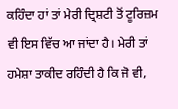ਕਹਿੰਦਾ ਹਾਂ ਤਾਂ ਮੇਰੀ ਦ੍ਰਿਸ਼ਟੀ ਤੋਂ ਟੂਰਿਜ਼ਮ ਵੀ ਇਸ ਵਿੱਚ ਆ ਜਾਂਦਾ ਹੈ। ਮੇਰੀ ਤਾਂ ਹਮੇਸ਼ਾ ਤਾਕੀਦ ਰਹਿੰਦੀ ਹੈ ਕਿ ਜੋ ਵੀ,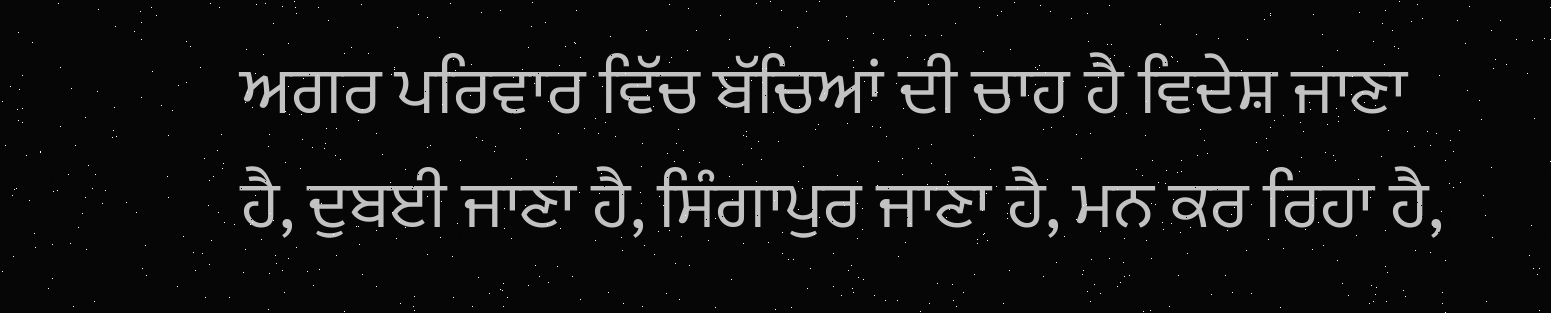ਅਗਰ ਪਰਿਵਾਰ ਵਿੱਚ ਬੱਚਿਆਂ ਦੀ ਚਾਹ ਹੈ ਵਿਦੇਸ਼ ਜਾਣਾ ਹੈ, ਦੁਬਈ ਜਾਣਾ ਹੈ, ਸਿੰਗਾਪੁਰ ਜਾਣਾ ਹੈ, ਮਨ ਕਰ ਰਿਹਾ ਹੈ,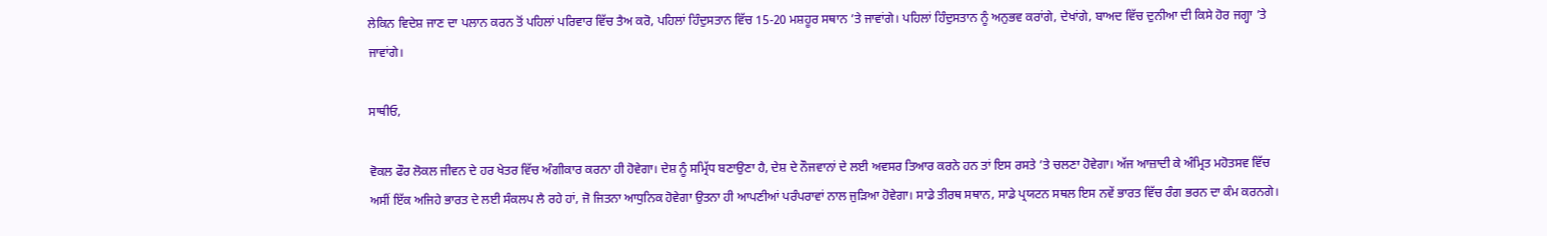ਲੇਕਿਨ ਵਿਦੇਸ਼ ਜਾਣ ਦਾ ਪ‍ਲਾਨ ਕਰਨ ਤੋਂ ਪਹਿਲਾਂ ਪਰਿਵਾਰ ਵਿੱਚ ਤੈਅ ਕਰੋ, ਪਹਿਲਾਂ ਹਿੰਦੁਸ‍ਤਾਨ ਵਿੱਚ 15-20 ਮਸ਼ਹੂਰ ਸ‍ਥਾਨ ’ਤੇ ਜਾਵਾਂਗੇ। ਪਹਿਲਾਂ ਹਿੰਦੁਸ‍ਤਾਨ ਨੂੰ ਅਨੁਭਵ ਕਰਾਂਗੇ, ਦੇਖਾਂਗੇ, ਬਾਅਦ ਵਿੱਚ ਦੁਨੀਆ ਦੀ ਕਿਸੇ ਹੋਰ ਜਗ੍ਹਾ ’ਤੇ ਜਾਵਾਂਗੇ।

ਸਾਥੀਓ,

ਵੋਕਲ ਫੌਰ ਲੋਕਲ ਜੀਵਨ ਦੇ ਹਰ ਖੇਤਰ ਵਿੱਚ ਅੰਗੀਕਾਰ ਕਰਨਾ ਹੀ ਹੋਵੇਗਾ। ਦੇਸ਼ ਨੂੰ ਸਮ੍ਰਿੱਧ ਬਣਾਉਣਾ ਹੈ, ਦੇਸ਼ ਦੇ ਨੌਜਵਾਨਾਂ ਦੇ ਲਈ ਅਵਸਰ ਤਿਆਰ ਕਰਨੇ ਹਨ ਤਾਂ ਇਸ ਰਸ‍ਤੇ ’ਤੇ ਚਲਣਾ ਹੋਵੇਗਾ। ਅੱਜ ਆਜ਼ਾਦੀ ਕੇ ਅੰਮ੍ਰਿਤ ਮਹੋਤਸਵ ਵਿੱਚ ਅਸੀਂ ਇੱਕ ਅਜਿਹੇ ਭਾਰਤ ਦੇ ਲਈ ਸੰਕਲਪ ਲੈ ਰਹੇ ਹਾਂ, ਜੋ ਜਿਤਨਾ ਆਧੁਨਿਕ ਹੋਵੇਗਾ ਉਤਨਾ ਹੀ ਆਪਣੀਆਂ ਪਰੰਪਰਾਵਾਂ ਨਾਲ ਜੁੜਿਆ ਹੋਵੇਗਾ। ਸਾਡੇ ਤੀਰਥ ਸਥਾਨ, ਸਾਡੇ ਪ੍ਰਯਟਨ ਸਥਲ ਇਸ ਨਵੇਂ ਭਾਰਤ ਵਿੱਚ ਰੰਗ ਭਰਨ ਦਾ ਕੰਮ ਕਰਨਗੇ।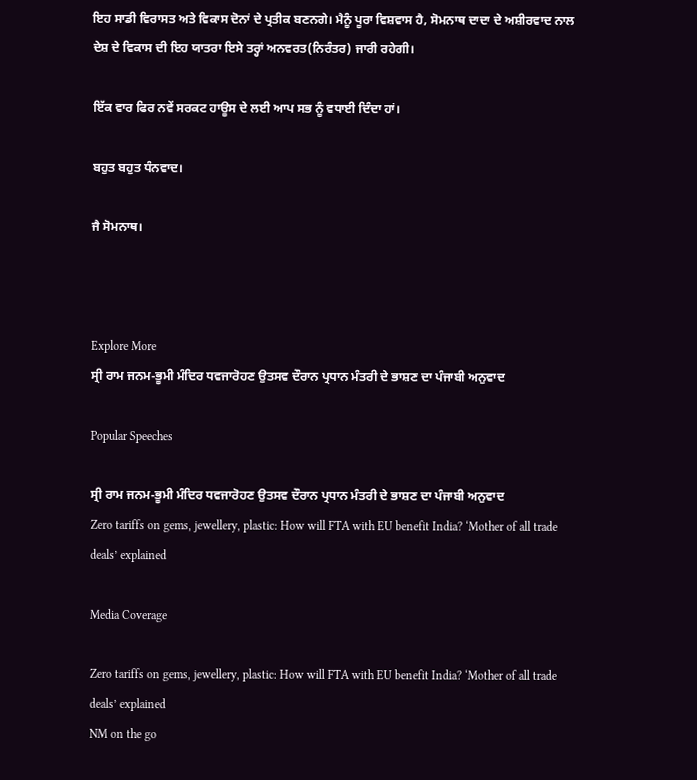ਇਹ ਸਾਡੀ ਵਿਰਾਸਤ ਅਤੇ ਵਿਕਾਸ ਦੋਨਾਂ ਦੇ ਪ੍ਰਤੀਕ ਬਣਨਗੇ। ਮੈਨੂੰ ਪੂਰਾ ਵਿਸ਼ਵਾਸ ਹੈ, ਸੋਮਨਾਥ ਦਾਦਾ ਦੇ ਅਸ਼ੀਰਵਾਦ ਨਾਲ ਦੇਸ਼ ਦੇ ਵਿਕਾਸ ਦੀ ਇਹ ਯਾਤਰਾ ਇਸੇ ਤਰ੍ਹਾਂ ਅਨਵਰਤ(ਨਿਰੰਤਰ) ਜਾਰੀ ਰਹੇਗੀ।

ਇੱਕ ਵਾਰ ਫਿਰ ਨਵੇਂ ਸਰਕਟ ਹਾਊਸ ਦੇ ਲਈ ਆਪ ਸਭ ਨੂੰ ਵਧਾਈ ਦਿੰਦਾ ਹਾਂ।

ਬਹੁਤ ਬਹੁਤ ਧੰਨਵਾਦ।

ਜੈ ਸੋਮਨਾਥ।



Explore More
ਸ੍ਰੀ ਰਾਮ ਜਨਮ-ਭੂਮੀ ਮੰਦਿਰ ਧਵਜਾਰੋਹਣ ਉਤਸਵ ਦੌਰਾਨ ਪ੍ਰਧਾਨ ਮੰਤਰੀ ਦੇ ਭਾਸ਼ਣ ਦਾ ਪੰਜਾਬੀ ਅਨੁਵਾਦ

Popular Speeches

ਸ੍ਰੀ ਰਾਮ ਜਨਮ-ਭੂਮੀ ਮੰਦਿਰ ਧਵਜਾਰੋਹਣ ਉਤਸਵ ਦੌਰਾਨ ਪ੍ਰਧਾਨ ਮੰਤਰੀ ਦੇ ਭਾਸ਼ਣ ਦਾ ਪੰਜਾਬੀ ਅਨੁਵਾਦ
Zero tariffs on gems, jewellery, plastic: How will FTA with EU benefit India? ‘Mother of all trade deals’ explained

Media Coverage

Zero tariffs on gems, jewellery, plastic: How will FTA with EU benefit India? ‘Mother of all trade deals’ explained
NM on the go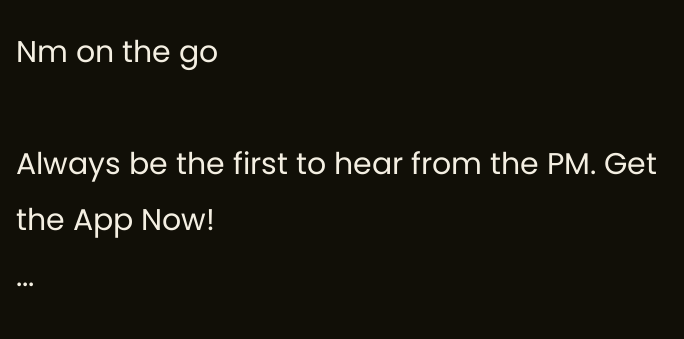Nm on the go

Always be the first to hear from the PM. Get the App Now!
...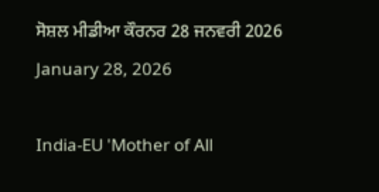ਸੋਸ਼ਲ ਮੀਡੀਆ ਕੌਰਨਰ 28 ਜਨਵਰੀ 2026
January 28, 2026

India-EU 'Mother of All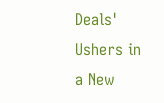Deals' Ushers in a New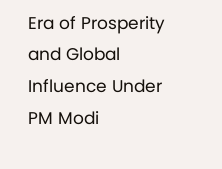Era of Prosperity and Global Influence Under PM Modi